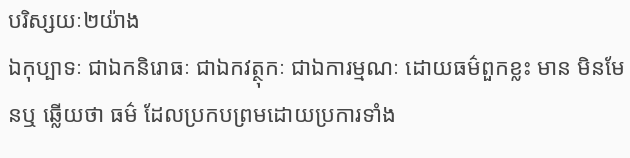បរិស្សយៈ២យ៉ាង
ឯកុប្បាទៈ ជាឯកនិរោធៈ ជាឯកវត្ថុកៈ ជាឯការម្មណៈ ដោយធម៌ពួកខ្លះ មាន មិនមែនឬ ឆ្លើយថា ធម៌ ដែលប្រកបព្រមដោយប្រការទាំង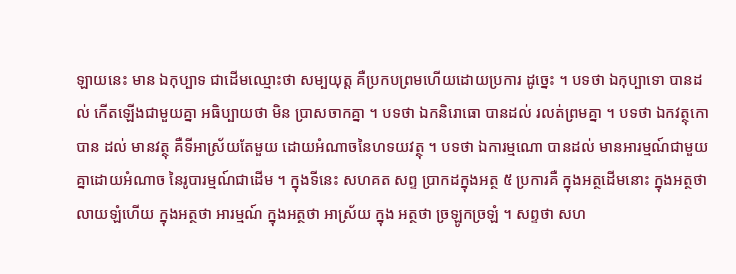ឡាយនេះ មាន ឯកុប្បាទ ជាដើមឈ្មោះថា សម្បយុត្ត គឺប្រកបព្រមហើយដោយប្រការ ដូច្នេះ ។ បទថា ឯកុប្បាទោ បានដល់ កើតឡើងជាមួយគ្នា អធិប្បាយថា មិន ប្រាសចាកគ្នា ។ បទថា ឯកនិរោធោ បានដល់ រលត់ព្រមគ្នា ។ បទថា ឯកវត្ថុកោ បាន ដល់ មានវត្ថុ គឺទីអាស្រ័យតែមួយ ដោយអំណាចនៃហទយវត្ថុ ។ បទថា ឯការម្មណោ បានដល់ មានអារម្មណ៍ជាមួយគ្នាដោយអំណាច នៃរូបារម្មណ៍ជាដើម ។ ក្នុងទីនេះ សហគត សព្ទ ប្រាកដក្នុងអត្ថ ៥ ប្រការគឺ ក្នុងអត្ថដើមនោះ ក្នុងអត្ថថា លាយឡំហើយ ក្នុងអត្ថថា អារម្មណ៍ ក្នុងអត្ថថា អាស្រ័យ ក្នុង អត្ថថា ច្រឡូកច្រឡំ ។ សព្ទថា សហ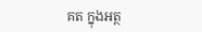គត ក្នុងអត្ថ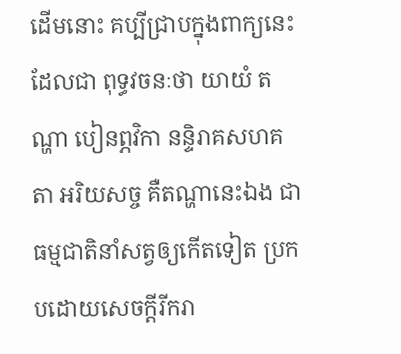ដើមនោះ គប្បីជ្រាបក្នុងពាក្យនេះ ដែលជា ពុទ្ធវចនៈថា យាយំ តណ្ហា បៀនព្ភវិកា នន្ទិរាគសហគតា អរិយសច្ច គឺតណ្ហានេះឯង ជាធម្មជាតិនាំសត្វឲ្យកើតទៀត ប្រកបដោយសេចក្តីរីករា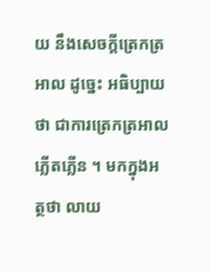យ នឹងសេចក្តីត្រេកត្រអាល ដូច្នេះ អធិប្បាយថា ជាការត្រេកត្រអាល ភ្លើតភ្លើន ។ មកក្នុងអត្ថថា លាយ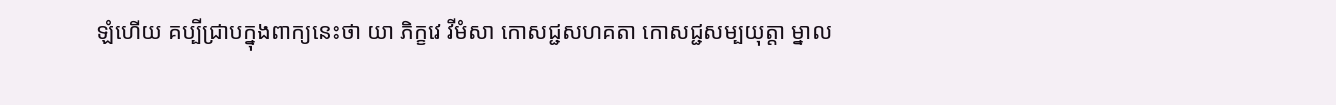ឡំហើយ គប្បីជ្រាបក្នុងពាក្យនេះថា យា ភិក្ខវេ វីមំសា កោសជ្ជសហគតា កោសជ្ជសម្បយុត្តា ម្នាល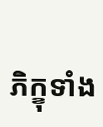ភិក្ខុទាំង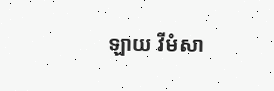ឡាយ វីមំសា